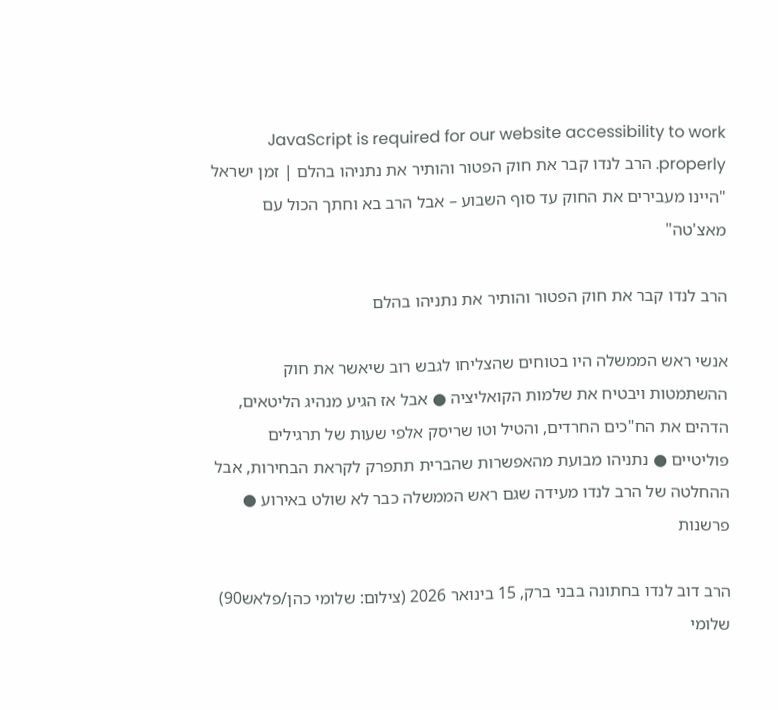JavaScript is required for our website accessibility to work properly. הרב לנדו קבר את חוק הפטור והותיר את נתניהו בהלם | זמן ישראל
"היינו מעבירים את החוק עד סוף השבוע – אבל הרב בא וחתך הכול עם מאצ'טה"

הרב לנדו קבר את חוק הפטור והותיר את נתניהו בהלם

אנשי ראש הממשלה היו בטוחים שהצליחו לגבש רוב שיאשר את חוק ההשתמטות ויבטיח את שלמות הקואליציה ● אבל אז הגיע מנהיג הליטאים, הדהים את הח"כים החרדים, והטיל וטו שריסק אלפי שעות של תרגילים פוליטיים ● נתניהו מבועת מהאפשרות שהברית תתפרק לקראת הבחירות, אבל ההחלטה של הרב לנדו מעידה שגם ראש הממשלה כבר לא שולט באירוע ● פרשנות

הרב דוב לנדו בחתונה בבני ברק, 15 בינואר 2026 (צילום: שלומי כהן/פלאש90)
שלומי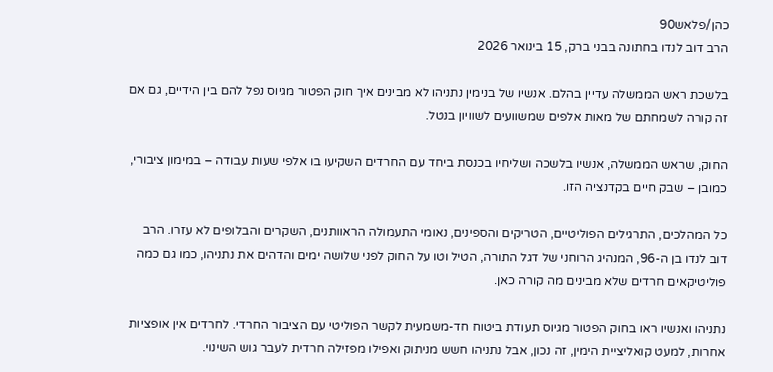כהן/פלאש90
הרב דוב לנדו בחתונה בבני ברק, 15 בינואר 2026

בלשכת ראש הממשלה עדיין בהלם. אנשיו של בנימין נתניהו לא מבינים איך חוק הפטור מגיוס נפל להם בין הידיים, גם אם זה קורה לשמחתם של מאות אלפים שמשוועים לשוויון בנטל.

החוק, שראש הממשלה, אנשיו בלשכה ושליחיו בכנסת ביחד עם החרדים השקיעו בו אלפי שעות עבודה – במימון ציבורי, כמובן – שבק חיים בקדנציה הזו.

כל המהלכים, התרגילים הפוליטיים, הטריקים והספינים, נאומי התעמולה הראוותנים, השקרים והבלופים לא עזרו. הרב דוב לנדו בן ה-96, המנהיג הרוחני של דגל התורה, הטיל וטו על החוק לפני שלושה ימים והדהים את נתניהו, כמו גם כמה פוליטיקאים חרדים שלא מבינים מה קורה כאן.

נתניהו ואנשיו ראו בחוק הפטור מגיוס תעודת ביטוח חד-משמעית לקשר הפוליטי עם הציבור החרדי. לחרדים אין אופציות אחרות, למעט קואליציית הימין, זה נכון, אבל נתניהו חשש מניתוק ואפילו מפזילה חרדית לעבר גוש השינוי.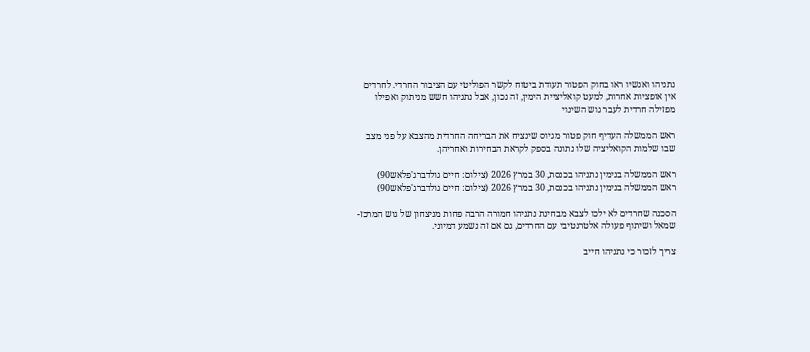נתניהו ואנשיו ראו בחוק הפטור תעודת ביטוח לקשר הפוליטי עם הציבור החרדי. לחרדים אין אופציות אחרות, למעט קואליציית הימין, זה נכון, אבל נתניהו חשש מניתוק ואפילו מפזילה חרדית לעבר גוש השינוי

ראש הממשלה העדיף חוק פטור מגיוס שינציח את הבריחה החרדית מהצבא על פני מצב שבו שלמות הקואליציה שלו נתונה בספק לקראת הבחירות ואחריהן.

ראש הממשלה בנימין נתניהו בכנסת, 30 במרץ 2026 (צילום: חיים גולדברג'פלאש90)
ראש הממשלה בנימין נתניהו בכנסת, 30 במרץ 2026 (צילום: חיים גולדברג'פלאש90)

הסכנה שחרדים לא ילכו לצבא מבחינת נתניהו חמורה הרבה פחות מניצחון של גוש המרכז-שמאל ושיתוף פעולה אלטרנטיבי עם החרדים, גם אם זה נשמע דמיוני.

צריך לזכור כי נתניהו חייב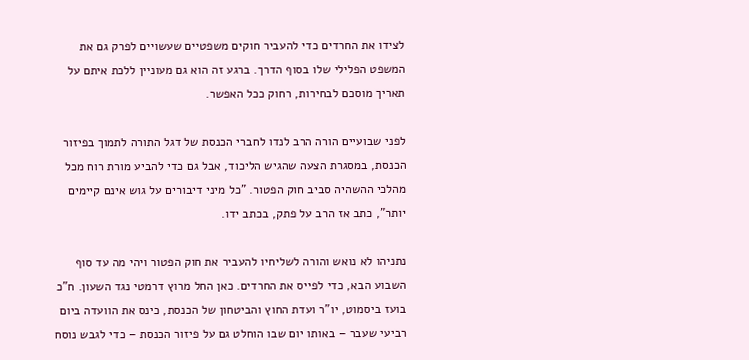לצידו את החרדים כדי להעביר חוקים משפטיים שעשויים לפרק גם את המשפט הפלילי שלו בסוף הדרך. ברגע זה הוא גם מעוניין ללכת איתם על תאריך מוסכם לבחירות, רחוק ככל האפשר.

לפני שבועיים הורה הרב לנדו לחברי הכנסת של דגל התורה לתמוך בפיזור הכנסת, במסגרת הצעה שהגיש הליכוד, אבל גם כדי להביע מורת רוח מכל מהלכי ההשהיה סביב חוק הפטור. "כל מיני דיבורים על גוש אינם קיימים יותר", כתב אז הרב על פתק, בכתב ידו.

נתניהו לא נואש והורה לשליחיו להעביר את חוק הפטור ויהי מה עד סוף השבוע הבא, כדי לפייס את החרדים. כאן החל מרוץ דרמטי נגד השעון. ח"כ בועז ביסמוט, יו"ר ועדת החוץ והביטחון של הכנסת, כינס את הוועדה ביום רביעי שעבר – באותו יום שבו הוחלט גם על פיזור הכנסת – כדי לגבש נוסח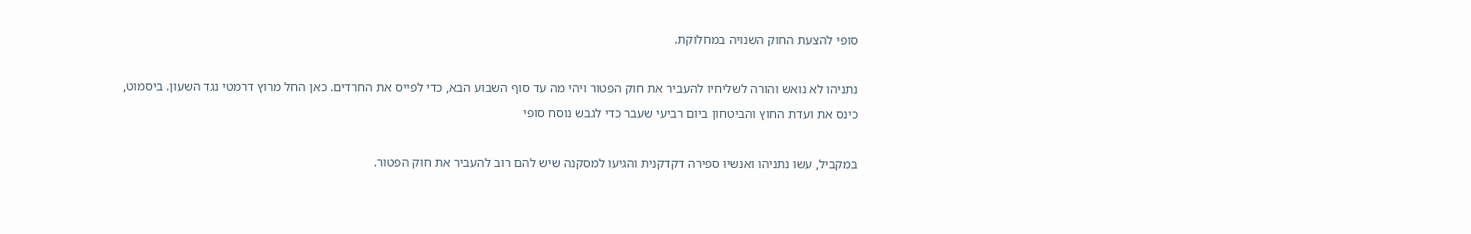סופי להצעת החוק השנויה במחלוקת.

נתניהו לא נואש והורה לשליחיו להעביר את חוק הפטור ויהי מה עד סוף השבוע הבא, כדי לפייס את החרדים. כאן החל מרוץ דרמטי נגד השעון. ביסמוט, כינס את ועדת החוץ והביטחון ביום רביעי שעבר כדי לגבש נוסח סופי

במקביל, עשו נתניהו ואנשיו ספירה דקדקנית והגיעו למסקנה שיש להם רוב להעביר את חוק הפטור.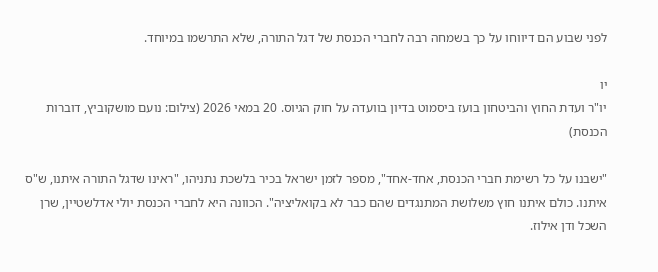לפני שבוע הם דיווחו על כך בשמחה רבה לחברי הכנסת של דגל התורה, שלא התרשמו במיוחד.

יו
יו"ר ועדת החוץ והביטחון בועז ביסמוט בדיון בוועדה על חוק הגיוס. 20 במאי 2026 (צילום: נועם מושקוביץ, דוברות הכנסת)

"ישבנו על כל רשימת חברי הכנסת, אחד-אחד", מספר לזמן ישראל בכיר בלשכת נתניהו, "ראינו שדגל התורה איתנו, ש"ס איתנו. כולם איתנו חוץ משלושת המתנגדים שהם כבר לא בקואליציה". הכוונה היא לחברי הכנסת יולי אדלשטיין, שרן השכל ודן אילוז.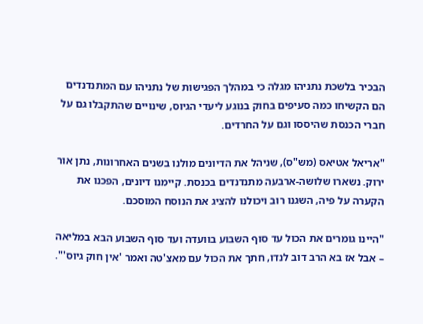הבכיר בלשכת נתניהו מגלה כי במהלך הפגישות של נתניהו עם המתנדנדים הם הקשיחו כמה סעיפים בחוק בנוגע ליעדי הגיוס, שינויים שהתקבלו גם על חברי הכנסת שהיססו וגם על החרדים.

"אריאל אטיאס (מש"ס), שניהל את הדיונים מולנו בשנים האחרונות, נתן אור ירוק. נשארו שלושה-ארבעה מתנדנדים בכנסת. קיימנו דיונים, הפכנו את הקערה על פיה, השגנו רוב ויכולנו להציג את הנוסח המוסכם.

"היינו גומרים את הכול עד סוף השבוע בוועדה ועד סוף השבוע הבא במליאה – אבל אז בא הרב דוב לנדו, חתך את הכול עם מאצ'טה ואמר 'אין חוק גיוס'".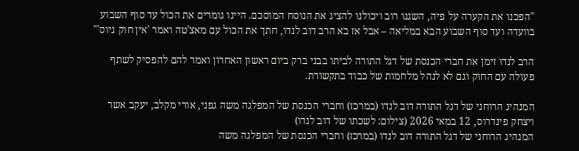"הפכנו את הקערה על פיה, השגנו רוב ויכולנו להציג את הנוסח המוסכם. היינו גומרים את הכול עד סוף השבוע בוועדה ועד סוף השבוע הבא במליאה – אבל אז בא הרב דוב לנדו, חתך את הכול עם מאצ'טה ואמר 'אין חוק גיוס'"

הרב לנדו זימן את חברי הכנסת של דגל התורה לביתו בבני ברק ביום ראשון האחרון ואמר להם להפסיק לשתף פעולה עם החוק וגם לא לנהל מלחמות של כבוד בתקשורת.

המנהיג הרוחני של דגל התורה דוב לנדו (במרכז) וחברי הכנסת של המפלגה משה גפני, אורי מקלב, יעקב אשר ויצחק פינדרוס, 12 במאי 2026 (צילום: לשכתו של דוב לנדו)
המנהיג הרוחני של דגל התורה דוב לנדו (במרכז) וחברי הכנסת של המפלגה משה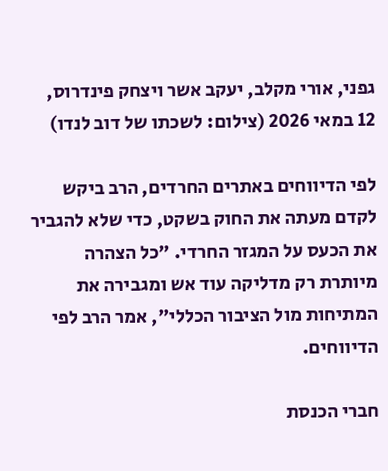גפני, אורי מקלב, יעקב אשר ויצחק פינדרוס, 12 במאי 2026 (צילום: לשכתו של דוב לנדו)

לפי הדיווחים באתרים החרדים, הרב ביקש לקדם מעתה את החוק בשקט, כדי שלא להגביר את הכעס על המגזר החרדי. "כל הצהרה מיותרת רק מדליקה עוד אש ומגבירה את המתיחות מול הציבור הכללי", אמר הרב לפי הדיווחים.

חברי הכנסת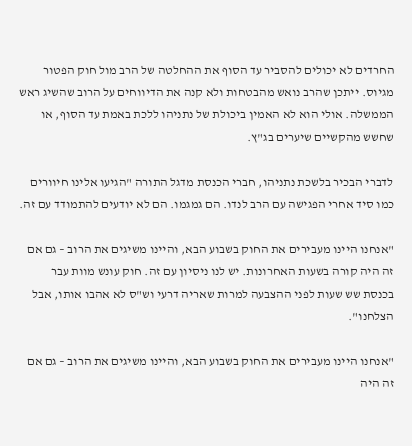החרדים לא יכולים להסביר עד הסוף את ההחלטה של הרב מול חוק הפטור מגיוס. ייתכן שהרב נואש מהבטחות ולא קנה את הדיווחים על הרוב שהשיג ראש הממשלה. אולי הוא לא האמין ביכולת של נתניהו ללכת באמת עד הסוף, או שחשש מהקשיים שיערים בג"ץ.

לדברי הבכיר בלשכת נתניהו, חברי הכנסת מדגל התורה "הגיעו אלינו חיוורים כמו סיד אחרי הפגישה עם הרב לנדו. הם גמגמו. הם לא יודעים להתמודד עם זה.

"אנחנו היינו מעבירים את החוק בשבוע הבא, והיינו משיגים את הרוב – גם אם זה היה קורה בשעות האחרונות. יש לנו ניסיון עם זה. חוק עונש מוות עבר בכנסת שש שעות לפני ההצבעה למרות שאריה דרעי וש"ס לא אהבו אותו, אבל הצלחנו".

"אנחנו היינו מעבירים את החוק בשבוע הבא, והיינו משיגים את הרוב – גם אם זה היה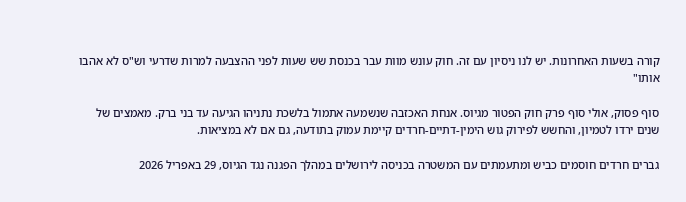קורה בשעות האחרונות. יש לנו ניסיון עם זה. חוק עונש מוות עבר בכנסת שש שעות לפני ההצבעה למרות שדרעי וש"ס לא אהבו אותו"

סוף פסוק, אולי סוף פרק חוק הפטור מגיוס. אנחת האכזבה שנשמעה אתמול בלשכת נתניהו הגיעה עד בני ברק. מאמצים של שנים ירדו לטמיון, והחשש לפירוק גוש הימין-דתיים-חרדים קיימת עמוק בתודעה, גם אם לא במציאות.

גברים חרדים חוסמים כביש ומתעמתים עם המשטרה בכניסה לירושלים במהלך הפגנה נגד הגיוס, 29 באפריל 2026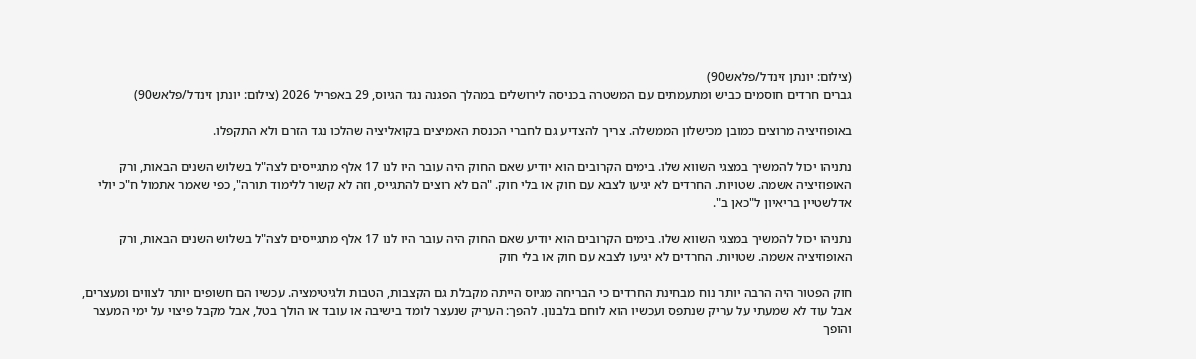(צילום: יונתן זינדל/פלאש90)
גברים חרדים חוסמים כביש ומתעמתים עם המשטרה בכניסה לירושלים במהלך הפגנה נגד הגיוס, 29 באפריל 2026 (צילום: יונתן זינדל/פלאש90)

באופוזיציה מרוצים כמובן מכישלון הממשלה. צריך להצדיע גם לחברי הכנסת האמיצים בקואליציה שהלכו נגד הזרם ולא התקפלו.

נתניהו יכול להמשיך במצגי השווא שלו. בימים הקרובים הוא יודיע שאם החוק היה עובר היו לנו 17 אלף מתגייסים לצה"ל בשלוש השנים הבאות, ורק האופוזיציה אשמה. שטויות. החרדים לא יגיעו לצבא עם חוק או בלי חוק. "הם לא רוצים להתגייס, וזה לא קשור ללימוד תורה", כפי שאמר אתמול ח"כ יולי אדלשטיין בריאיון ל"כאן ב".

נתניהו יכול להמשיך במצגי השווא שלו. בימים הקרובים הוא יודיע שאם החוק היה עובר היו לנו 17 אלף מתגייסים לצה"ל בשלוש השנים הבאות, ורק האופוזיציה אשמה. שטויות. החרדים לא יגיעו לצבא עם חוק או בלי חוק

חוק הפטור היה הרבה יותר נוח מבחינת החרדים כי הבריחה מגיוס הייתה מקבלת גם הקצבות, הטבות ולגיטימציה. עכשיו הם חשופים יותר לצווים ומעצרים, אבל עוד לא שמעתי על עריק שנתפס ועכשיו הוא לוחם בלבנון. להפך: העריק שנעצר לומד בישיבה או עובד או הולך בטל, אבל מקבל פיצוי על ימי המעצר והופך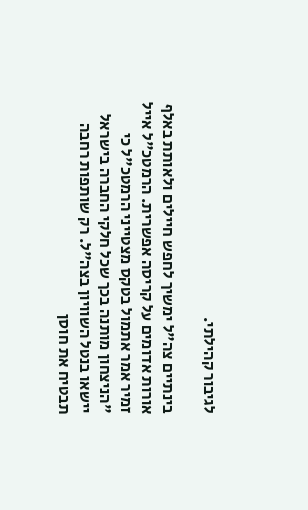לגיבור קהילתי.

בינתיים צה"ל ימשיך לחפש חיילים ולאותת באלף אורות אדומים על קריסה אפשרית. הרמטכ"ל אייל זמיר אמר אתמול בטקס מצטייני הרמטכ"ל כי "הניצחון מותנה בכך שכל חלקי החברה בישראל יישאו בנטל השוויון בצה"ל. רק שותפות רחבה תבטיח את חוסן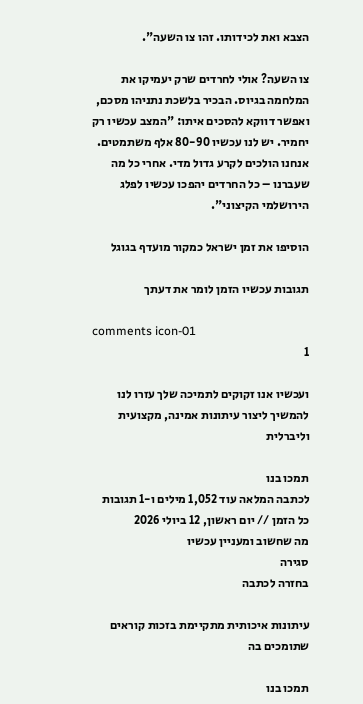הצבא ואת לכידותו. זהו צו השעה".

צו השעה? אולי לחרדים שרק יעמיקו את המלחמה בגיוס. הבכיר בלשכת נתניהו מסכם, ואפשר דווקא להסכים איתו: "המצב עכשיו רק יחמיר. יש לנו עכשיו 80-90 אלף משתמטים. אנחנו הולכים לקרע גדול מדי. אחרי כל מה שעברנו – כל החרדים יהפכו עכשיו לפלג הירושלמי הקיצוני".

הוסיפו את זמן ישראל כמקור מועדף בגוגל

תגובות עכשיו הזמן לומר את דעתך

comments icon-01
1

ועכשיו אנו זקוקים לתמיכה שלך עזרו לנו להמשיך ליצור עיתונות אמינה, מקצועית וליברלית

תמכו בנו
לכתבה המלאה עוד 1,052 מילים ו-1 תגובות
כל הזמן // יום ראשון, 12 ביולי 2026
מה שחשוב ומעניין עכשיו
סגירה
בחזרה לכתבה

עיתונות איכותית מתקיימת בזכות קוראים שתומכים בה

תמכו בנו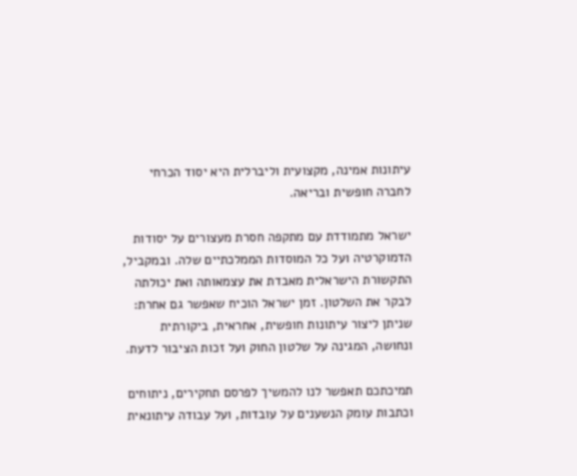עיתונות אמינה, מקצועית וליברלית היא יסוד הכרחי לחברה חופשית ובריאה.

ישראל מתמודדת עם מתקפה חסרת מעצורים על יסודות הדמוקרטיה ועל כל המוסדות הממלכתיים שלה. ובמקביל, התקשורת הישראלית מאבדת את עצמאותה ואת יכולתה לבקר את השלטון. זמן ישראל הוכיח שאפשר גם אחרת: שניתן ליצור עיתונות חופשית, אחראית, ביקורתית ונחושה, המגינה על שלטון החוק ועל זכות הציבור לדעת.

תמיכתכם תאפשר לנו להמשיך לפרסם תחקירים, ניתוחים וכתבות עומק הנשענים על עובדות, ועל עבודה עיתונאית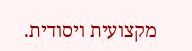מקצועית ויסודית.